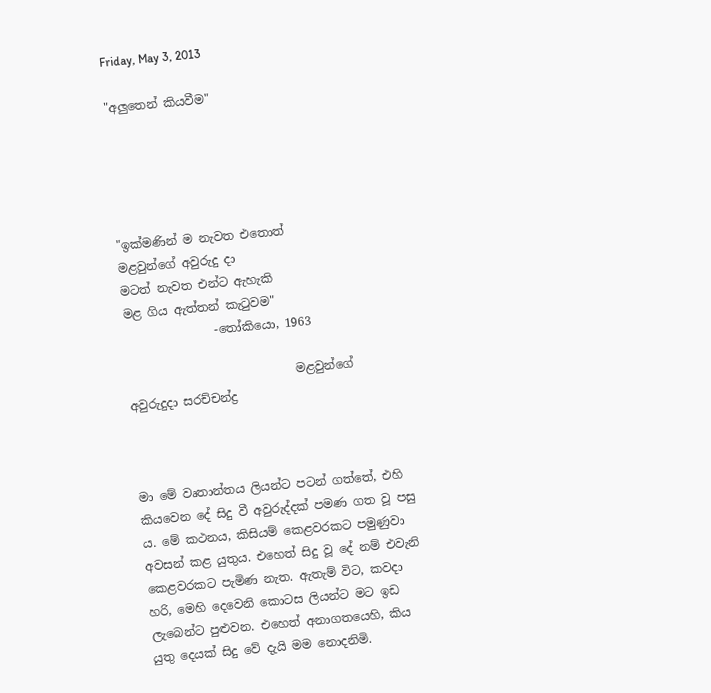Friday, May 3, 2013

"අලුතෙන් කියවීම"





"ඉක්මණින් ම නැවත එතොත්
මළවුන්ගේ අවුරුදු දා
මටත් නැවත එන්ට ඇහැකි
මළ ගිය ඇත්තන් කැටුවම"
               -තෝකියො, 1963

                            මළවුන්ගේ  අවුරුදුදා සරච්චන්ද්‍ර



මා මේ වෘතාන්තය ලියන්ට පටන් ගත්තේ, එහි කියවෙන දේ සිදු වී අවුරුද්දක් පමණ ගත වූ පසු ය. මේ කථන‍ය, කිසියම් කෙළවරකට පමුණුවා අවසන් කළ යුතුය. එහෙත් සිදු වූ දේ නම් එවැනි කෙළවරකට පැමිණ නැත. ඇතැම් විට, කවදා හරි, මෙහි දෙවෙනි කොටස ලියන්ට මට ඉඩ ලැබෙන්ට පුළුවන. එහෙත් අනාගතයෙහි, කිය යුතු දෙයක් සිදු වේ දැයි මම නොදනිමි.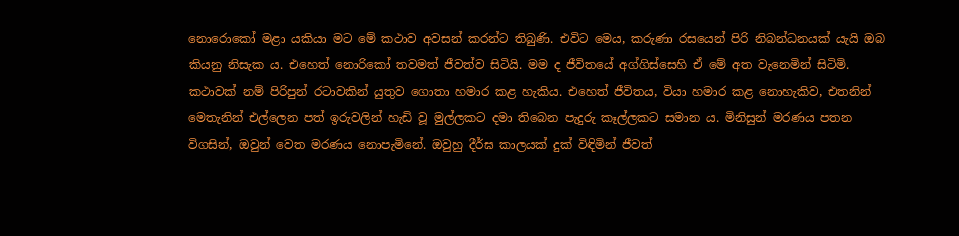නොරොකෝ මළා යකියා මට මේ කථාව අවසන් කරන්ට තිබුණි. එවිට මෙය, කරුණා රසයෙන් පිරි නිබන්ධනයක් යැයි ඔබ කියනු නිසැක ය. එහෙත් නොරිකෝ තවමත් ජීවත්ව සිටියි. මම ද ජීවිතයේ අග්ගිස්සෙහි ඒ මේ අත වැනෙමින් සිටිමි. කථාවක් නම් පිරිපුන් රටාවකින් යුතුව ගොතා හමාර කළ හැකිය. එහෙත් ජීවිතය, වියා හමාර කළ නොහැකිව, එතනින් මෙතැනින් එල්ලෙන පත් ඉරුවලින් හැඩි වූ මුල්ලකට දමා තිබෙන පැදුරු කෑල්ලකට සමාන ය. මිනිසුන් මරණය පතන විගසින්, ඔවුන් වෙත මරණය නොපැමිනේ. ඔවුහු දීර්ඝ කාලයක් දුක් විඳිමින් ජීවත්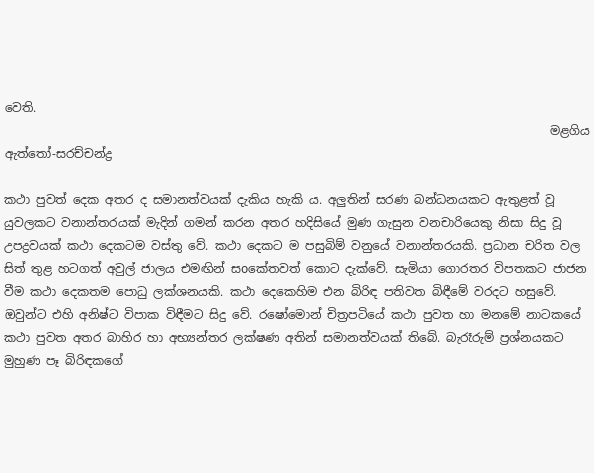වෙති.
                                                                                           මළගිය ඇත්තෝ-සරච්චන්ද්‍ර

කථා පුවත් දෙක අතර ද සමානත්වයක් දැකිය හැකි ය. අලුතින් සරණ බන්ධනයකට ඇතුළත් වූ යුවලකට වනාන්තරයක් මැදින් ගමන් කරන අතර හදිසියේ මුණ ගැසුන වනචාරියෙකු නිසා සිදු වූ උපද්‍රවයක් කථා දෙකටම වස්තු වේ. කථා දෙකට ම පසුබිම් වනුයේ වනාන්තරයකි. ප්‍රධාන චරිත වල සිත් තුළ හටගත් අවුල් ජාලය එමඟින් සoකේතවත් කොට දැක්වේ. සැමියා ගොරතර විපතකට ජාජන වීම කථා දෙකතම පොධු ලක්ශනයකි. කථා දෙකෙහිම එන බිරිඳ පතිවත බිඳීමේ වරදට හසුවේ. ඔවුන්ට එහි අනිෂ්ට විපාක විඳීමට සිදු වේ. රෂෝමොන් චිත්‍රපටියේ කථා පුවත හා මනමේ නාටකයේ කථා පුවත අතර බාහිර හා අභ්‍යන්තර ලක්ෂණ අතින් සමානත්වයක් තිබේ. බැරෑරුම් ප්‍රශ්නයකට මුහුණ පෑ බිරිඳකගේ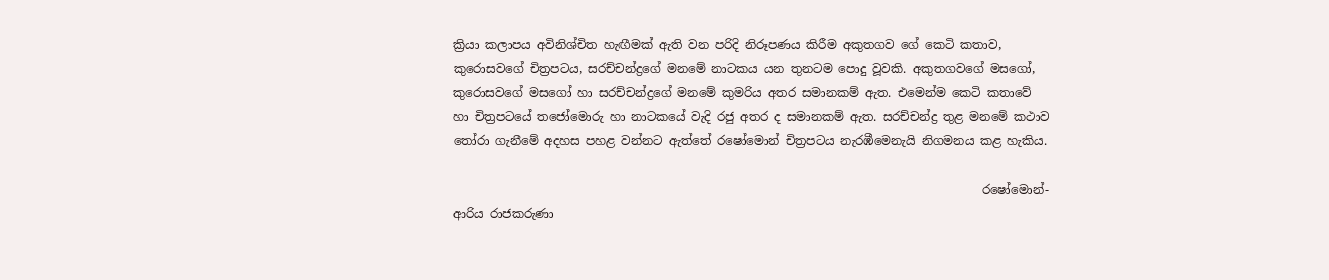ක්‍රියා කලාපය අවිනිශ්චිත හැඟීමක් ඇති වන පරිදි නිරූපණය කිරීම අකුතගව ගේ කෙටි කතාව, කුරොසවගේ චිත්‍රපටය, සරච්චන්ද්‍රගේ මනමේ නාටකය යන තුනටම පොදු වූවකි. අකුතගවගේ මසගෝ, කුරොසවගේ මසගෝ හා සරච්චන්ද්‍රගේ මනමේ කුමරිය අතර සමානකම් ඇත. එමෙන්ම කෙටි කතාවේ හා චිත්‍රපටයේ තජෝමොරු හා නාටකයේ වැදි රජු අතර ද සමානකම් ඇත. සරච්චන්ද්‍ර තුළ මනමේ කථාව තෝරා ගැනීමේ අදහස පහළ වන්නට ඇත්තේ රෂෝමොන් චිත්‍රපටය නැරඹීමෙනැයි නිගමනය කළ හැකිය.

                                                                                        රෂෝමොන්-ආරිය රාජකරුණා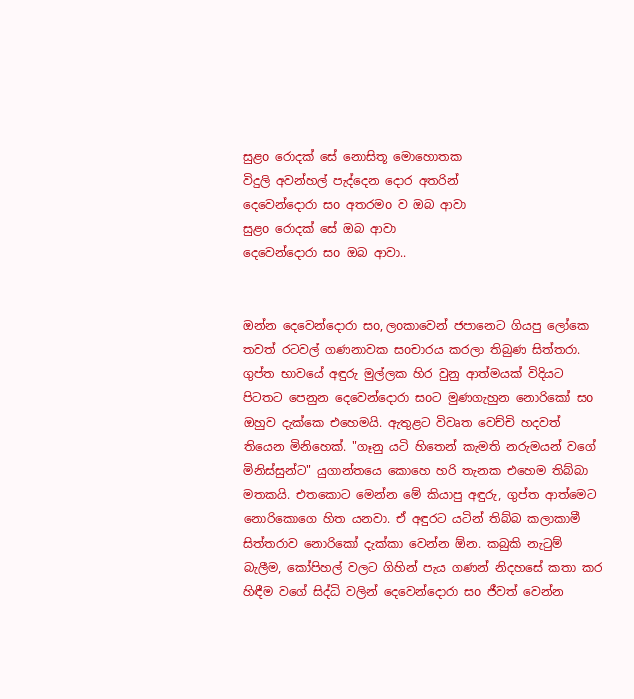සුළo රොදක් සේ නොසිතූ මොහොතක
විදුලි අවන්හල් පැද්දෙන දොර අතරින්
දෙවෙන්දොරා සo අතරමo ව ඔබ ආවා
සුළo රොදක් සේ ඔබ ආවා
දෙවෙන්දොරා සo ඔබ ආවා..


ඔන්න දෙවෙන්දොරා සo, ලoකාවෙන් ජපානෙට ගියපු ලෝකෙ තවත් රටවල් ගණනාවක සoචාරය කරලා තිබුණ සිත්තරා. ගුප්ත භාවයේ අඳුරු මුල්ලක හිර වුනු ආත්මයක් විදියට පිටතට පෙනුන දෙවෙන්දොරා සoට මුණගැහුන නොරිකෝ සo ඔහුව දැක්කෙ එහෙමයි. ඇතුළට විවෘත වෙච්චි හදවත් තියෙන මිනිහෙක්. "ගෑනු යටි හිතෙන් කැමති නරුමයන් වගේ මිනිස්සුන්ට" යුගාන්තයෙ කොහෙ හරි තැනක එහෙම තිබ්බා මතකයි. එතකොට මෙන්න මේ කියාපු අඳුරු, ගුප්ත ආත්මෙට නොරිකොගෙ හිත යනවා. ඒ අඳුරට යටින් තිබ්බ කලාකාමී සිත්තරාව නොරිකෝ දැක්කා වෙන්න ඕන. කබුකි නැටුම් බැලීම, කෝපිහල් වලට ගිහින් පැය ගණන් නිදහසේ කතා කර හිඳීම වගේ සිද්ධි වලින් දෙවෙන්දොරා සo ජීවත් වෙන්න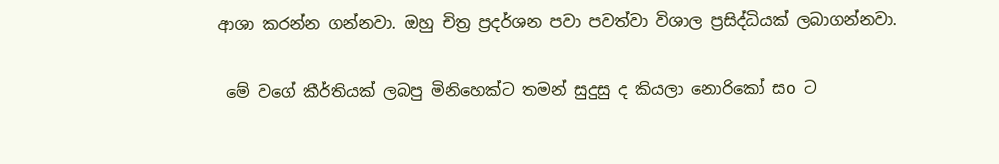ආශා කරන්න ගන්නවා. ඔහු චිත්‍ර ප්‍රදර්ශන පවා පවත්වා විශාල ප්‍රසිද්ධියක් ලබාගන්නවා.

 මේ වගේ කීර්තියක් ලබපු මිනිහෙක්ට තමන් සුදුසු ද කියලා නොරිකෝ සo ට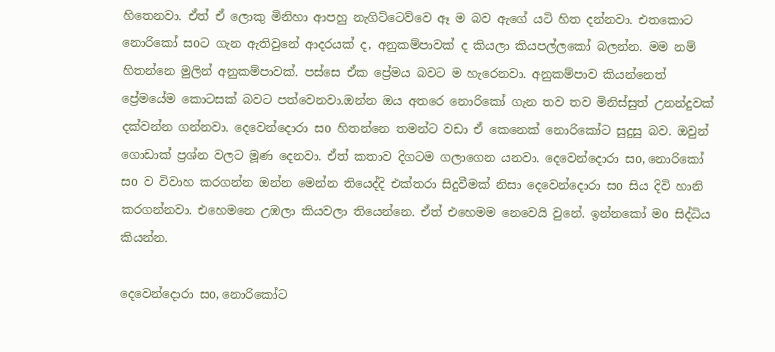හිතෙනවා. ඒත් ඒ ලොකු මිනිහා ආපහු නැගිට්ටෙව්වෙ ඈ ම බව ඇගේ යටි හිත දන්නවා. එතකොට නොරිකෝ සoට ගැන ඇතිවුනේ ආදරයක් ද, අනුකම්පාවක් ද කියලා කියපල්ලකෝ බලන්න. මම නම් හිතන්නෙ මුලින් අනුකම්පාවක්. පස්සෙ ඒක ප්‍රේමය බවට ම හැරෙනවා. අනුකම්පාව කියන්නෙත් ප්‍රේමයේම කොටසක් බවට පත්වෙනවා.ඔන්න ඔය අතරෙ නොරිකෝ ගැන තව තව මිනිස්සුත් උනන්දුවක් දක්වන්න ගන්නවා. දෙවෙන්දොරා සo හිතන්නෙ තමන්ට වඩා ඒ කෙනෙක් නොරිකෝට සුදුසු බව. ඔවුන් ගොඩාක් ප්‍රශ්න වලට මූණ දෙනවා. ඒත් කතාව දිගටම ගලාගෙන යනවා. දෙවෙන්දොරා සo, නොරිකෝ සo ව විවාහ කරගන්න ඔන්න මෙන්න තියෙද්දි එක්තරා සිදුවීමක් නිසා දෙවෙන්දොරා සo සිය දිවි හානි කරගන්නවා. එහෙමනෙ උඹලා කියවලා තියෙන්නෙ. ඒත් එහෙමම නෙවෙයි වුනේ. ඉන්නකෝ මo සිද්ධිය කියන්න.

දෙවෙන්දොරා සo, නොරිකෝට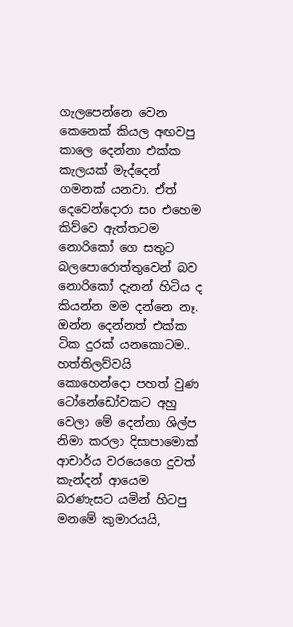ගැලපෙන්නෙ වෙන කෙනෙක් කියල අඟවපු කාලෙ දෙන්නා එක්ක කැලයක් මැද්දෙන් ගමනක් යනවා. ඒත් දෙවෙන්දොරා සo එහෙම කිව්වෙ ඇත්තටම නොරිකෝ ගෙ සතුට බලපොරොත්තුවෙන් බව නොරිකෝ දැනන් හිටිය ද කියන්න මම දන්නෙ නෑ. ඔන්න දෙන්නත් එක්ක ටික දුරක් යනකොටම.. හත්තිලව්වයි කොහෙන්දො පහත් වුණ ටෝනේඩෝවකට අහු වෙලා මේ දෙන්නා ශිල්ප නිමා කරලා දිසාපාමොක් ආචාර්ය වරයෙගෙ දුවත් කැන්දන් ආයෙම බරණැසට යමින් හිටපු මනමේ කුමාරයයි,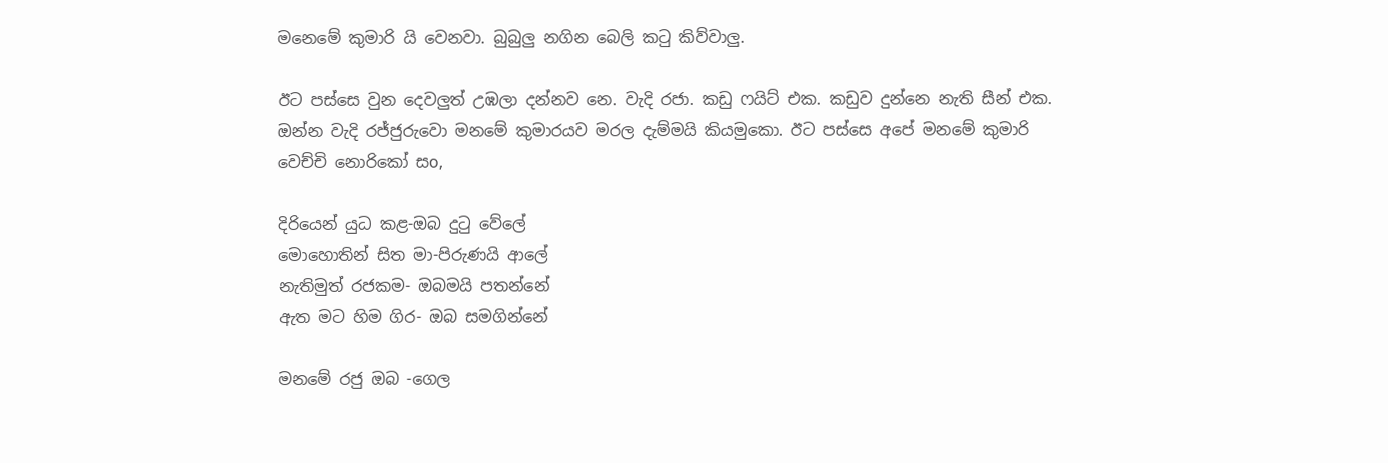මනෙමේ කුමාරි යි වෙනවා. බුබුලු නගින බෙලි කටු කිව්වාලු.

ඊට පස්සෙ වුන දෙවලුත් උඹලා දන්නව නෙ. වැදි රජා. කඩු ෆ‍යිට් එක. කඩුව දුන්නෙ නැති සීන් එක. ඔන්න වැදි රජ්ජුරුවො මනමේ කුමාරයව මරල දැම්මයි කියමුකො. ඊට පස්සෙ අපේ මනමේ කුමාරි වෙච්චි නොරිකෝ සo,

දිරියෙන් යුධ කළ-ඔබ දුටු වේලේ
මොහොතින් සිත මා-පිරුණයි ආලේ
නැතිමුත් රජකම- ඔබමයි පතන්නේ
ඇත මට හිම ගිර- ඔබ සමගින්නේ

මනමේ රජු ඔබ -ගෙල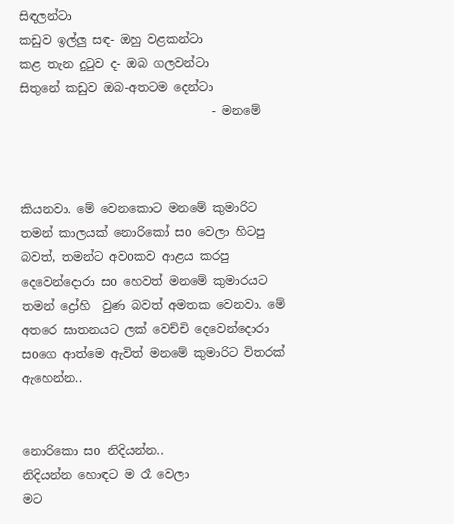සිඳලන්ටා
කඩුව ඉල්ලු සඳ- ඔහු වළකන්ටා
කළ තැන දුටුව ද- ඔබ ගලවන්ටා
සිතුනේ කඩුව ඔබ-අතටම දෙන්ටා
                                - මනමේ



කියනවා. මේ වෙනකොට මනමේ කුමාරිට තමන් කාලයක් නොරිකෝ සo වෙලා හිටපු බවත්, තමන්ට අවoකව ආළය කරපු දෙවෙන්දොරා සo හෙවත් මනමේ කුමාරයට තමන් ද්‍රෝහි  වුණ බවත් අමතක වෙනවා. මේ අතරෙ ඝාතනයට ලක් වෙච්චි දෙවෙන්දොරා සoගෙ ආත්මෙ ඇවිත් මනමේ කුමාරිට විතරක් ඇහෙන්න..


නොරිකො සo නිදියන්න..
නිදියන්න හොඳට ම රෑ වෙලා
මට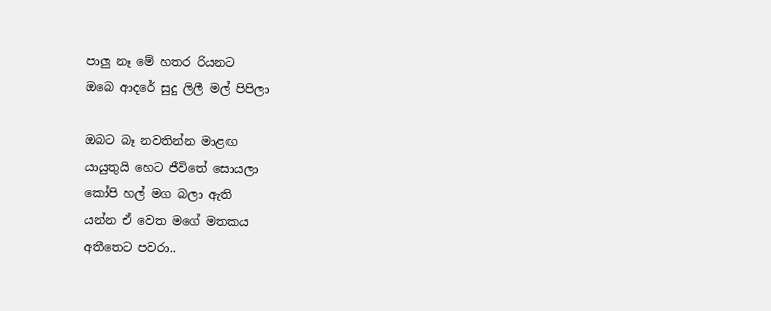පාලු නෑ මේ හතර රියනට
ඔබෙ ආදරේ සුදු ලිලී මල් පිපිලා

ඔබට බෑ නවතින්න මාළඟ
යායුතුයි හෙට ජීවිතේ සොයලා
කෝපි හල් මග බලා ඇති
යන්න ඒ වෙත මගේ මතකය
අතීතෙට පවරා..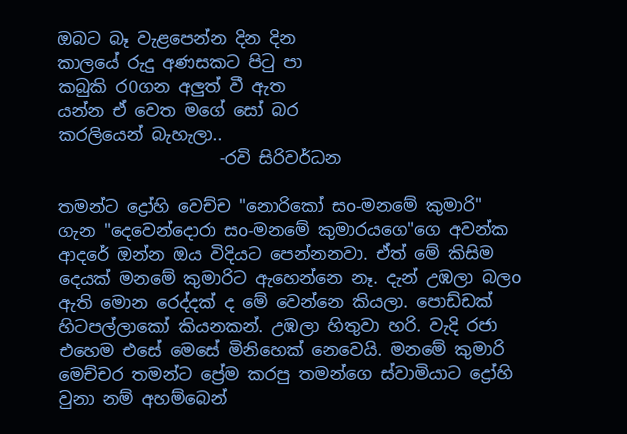ඔබට බෑ වැළපෙන්න දින දින
කාලයේ රුදු අණසකට පිටු පා
කබුකි ර0ගන අලුත් වී ඇත
යන්න ඒ වෙත මගේ සෝ බර
කරලියෙන් බැහැලා..
                   -රවි සිරිවර්ධන

තමන්ට ද්‍රෝහි වෙච්ච "නොරිකෝ සo-මනමේ කුමාරි" ගැන "දෙවෙන්දොරා සo-මනමේ කුමාරයගෙ"ගෙ අවන්ක ආදරේ ඔන්න ඔය විදියට පෙන්නනවා. ඒත් මේ කිසිම දෙයක් මනමේ කුමාරිට ඇහෙන්නෙ නෑ. දැන් උඹලා බලo ඇති මොන රෙද්දක් ද මේ වෙන්නෙ කියලා. පොඩ්ඩක් හිටපල්ලාකෝ කියනකන්. උඹලා හිතුවා හරි. වැදි රජා එහෙම එසේ මෙසේ මිනිහෙක් නෙවෙයි. මනමේ කුමාරි මෙච්චර තමන්ට ප්‍රේම කරපු තමන්ගෙ ස්වාමියාට ද්‍රෝහි වුනා නම් අහම්බෙන්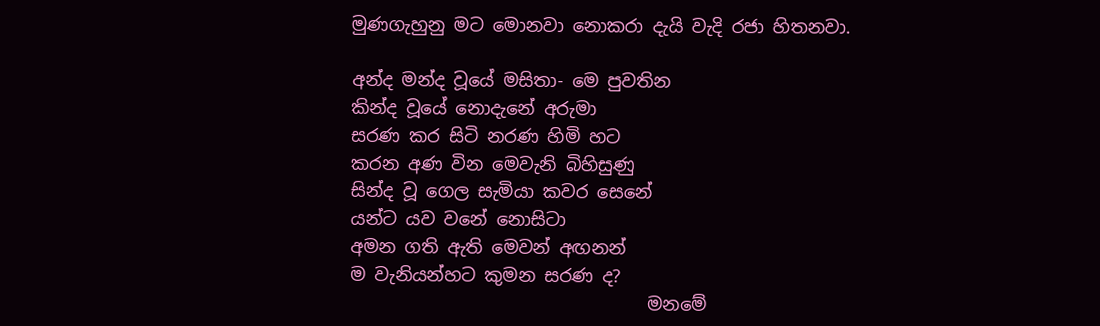මුණගැහුනු මට මොනවා නොකරා දැයි වැදි රජා හිතනවා.

අන්ද මන්ද වූයේ මසිතා- මෙ පුවතින
කින්ද වූයේ නොදැනේ අරුමා
සරණ කර සිටි නරණ හිමි හට
කරන අණ වින මෙවැනි බිහිසුණු
සින්ද වූ ගෙල සැමියා කවර සෙනේ
යන්ට යව වනේ නොසිටා
අමන ගති ඇති මෙවන් අඟනන්
ම වැනියන්හට කුමන සරණ ද?
                                 මනමේ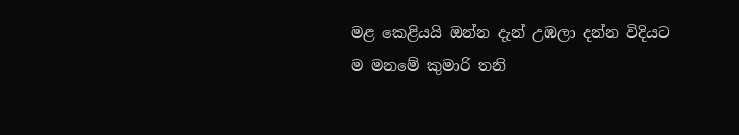මළ කෙළියයි ඔන්න දැන් උඹලා දන්න විදියට ම මනමේ කුමාරි තනි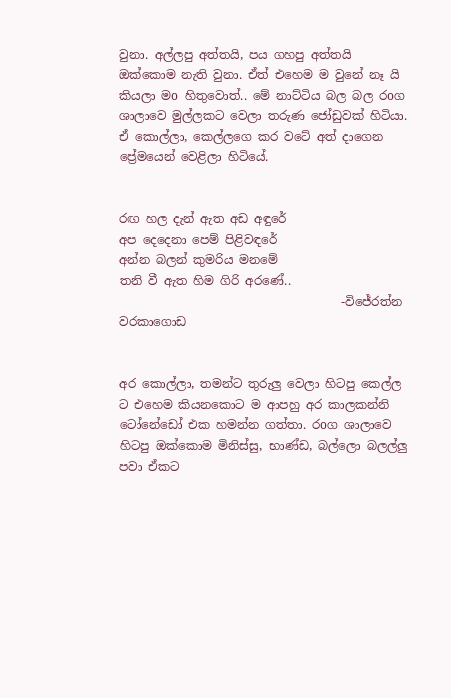වුනා. අල්ලපු අත්තයි, පය ගහපු අත්තයි ඔක්කොම නැති වුනා. ඒත් එහෙම ම වුනේ නෑ යි කියලා මo හිතුවොත්.. මේ නාට්ටිය බල බල රoග ශාලාවෙ මුල්ලකට වෙලා තරුණ ජෝඩුවක් හිටියා. ඒ කොල්ලා, කෙල්ලගෙ කර වටේ අත් දාගෙන ප්‍රේමයෙන් වෙළිලා හිටියේ.


රඟ හල දැන් ඇත අඩ අඳුරේ
අප දෙදෙනා පෙම් පිළිවඳරේ
අන්න බලන් කුමරිය මනමේ
තනි වී ඇත හිම ගිරි අරණේ..
                                     -විජේරත්න වරකාගොඩ


අර කොල්ලා, තමන්ට තුරුලු වෙලා හිටපු කෙල්ල ට එහෙම කියනකොට ම ආපහු අර කාලකන්නි ටෝනේඩෝ එක හමන්න ගත්තා. රoග ශාලාවෙ හිටපු ඔක්කොම මිනිස්සු, භාණ්ඩ, බල්ලො බලල්ලු පවා ඒකට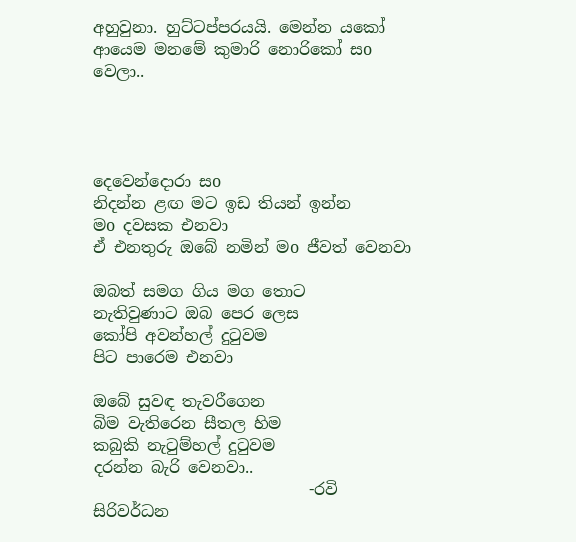අහුවුනා. හුට්ටප්පරයයි. මෙන්න යකෝ ආයෙම මනමේ කුමාරි නොරිකෝ සo වෙලා..




දෙවෙන්දොරා සo
නිදන්න ළඟ මට ඉඩ තියන් ඉන්න
මo දවසක එනවා
ඒ එනතුරු ඔබේ නමින් මo ජීවත් වෙනවා

ඔබත් සමග ගිය මග තොට
නැතිවුණාට ඔබ පෙර ලෙස
කෝපි අවන්හල් දුටුවම
පිට පාරෙම එනවා

ඔබේ සුවඳ තැවරීගෙන
බිම වැතිරෙන සීතල හිම
කබුකි නැටුම්හල් දුටුවම
දරන්න බැරි වෙනවා..
                           -රවි සිරිවර්ධන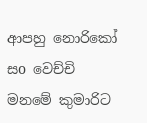ආපහු නොරිකෝ සo වෙච්චි මනමේ කුමාරිට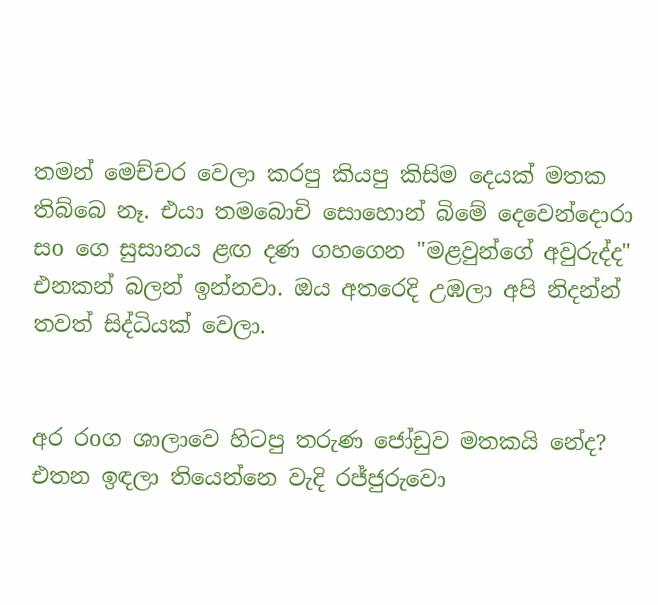තමන් මෙච්චර වෙලා කරපු කියපු කිසිම දෙයක් මතක තිබ්බෙ නෑ. එයා තමබොචි සොහොන් බිමේ දෙවෙන්දොරා සo ගෙ සුසානය ළඟ දණ ගහගෙන "මළවුන්ගේ අවුරුද්ද" එනකන් බලන් ඉන්නවා. ඔය අතරෙදි උඹලා අපි නිදන්න් තවත් සිද්ධියක් වෙලා.


අර රoග ශාලාවෙ හිටපු තරුණ ජෝඩුව මතකයි නේද? එතන ඉඳලා තියෙන්නෙ වැදි රජ්ජුරුවො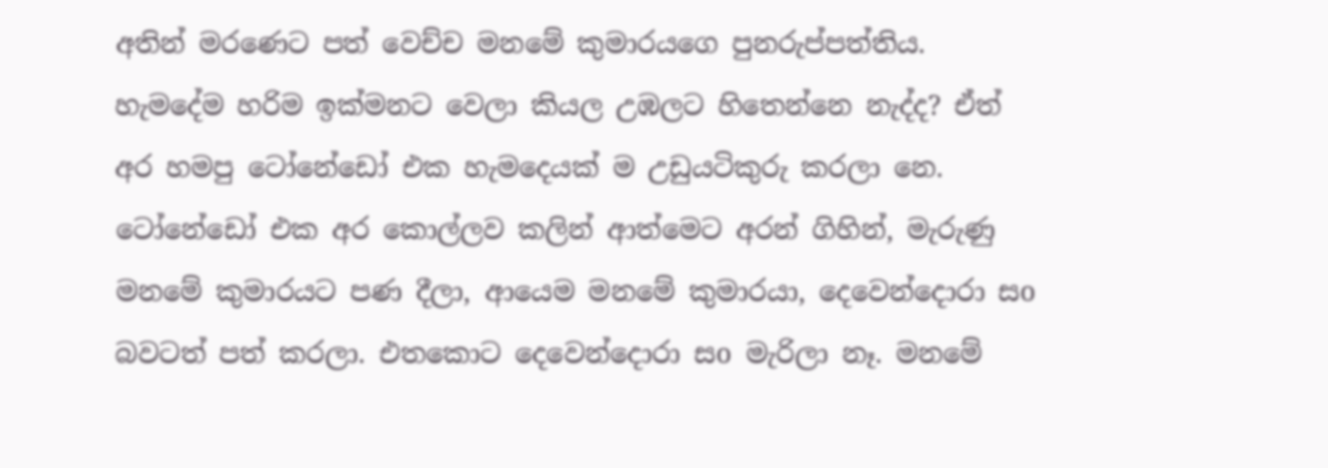අතින් මරණෙට පත් වෙච්ච මනමේ කුමාරයගෙ පුනරුප්පත්තිය. හැමදේම හරිම ඉක්මනට වෙලා කියල උඹලට හිතෙන්නෙ නැද්ද? ඒත් අර හමපු ටෝනේඩෝ එක හැමදෙයක් ම උඩුයටිකුරු කරලා නෙ. ටෝනේඩෝ එක අර කොල්ලව කලින් ආත්මෙට අරන් ගිහින්, මැරුණු මනමේ කුමාරයට පණ දීලා, ආයෙම මනමේ කුමාරයා, දෙවෙන්දොරා සo බවටත් පත් කරලා. එතකොට දෙවෙන්දොරා සo මැරිලා නෑ. මනමේ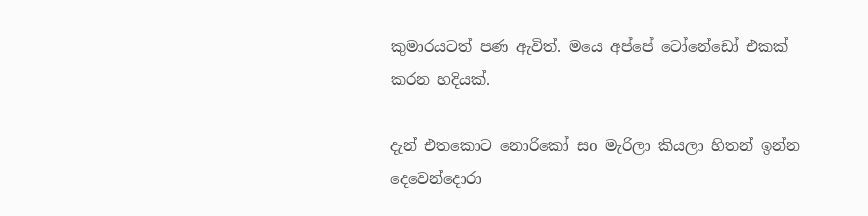කුමාරයටත් පණ ඇවිත්. මයෙ අප්පේ ටෝනේඩෝ එකක් කරන හදියක්.

දැන් එතකොට නොරිකෝ සo මැරිලා කියලා හිතන් ඉන්න දෙවෙන්දොරා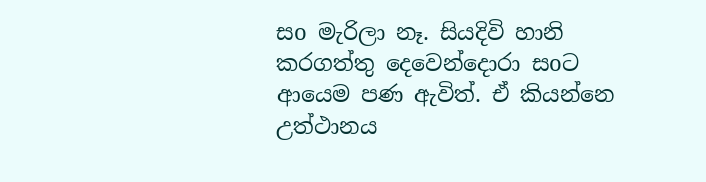සo මැරිලා නෑ. සියදිවි හානි කරගත්තු දෙවෙන්දොරා සoට ආයෙම පණ ඇවිත්. ඒ කියන්නෙ උත්ථානය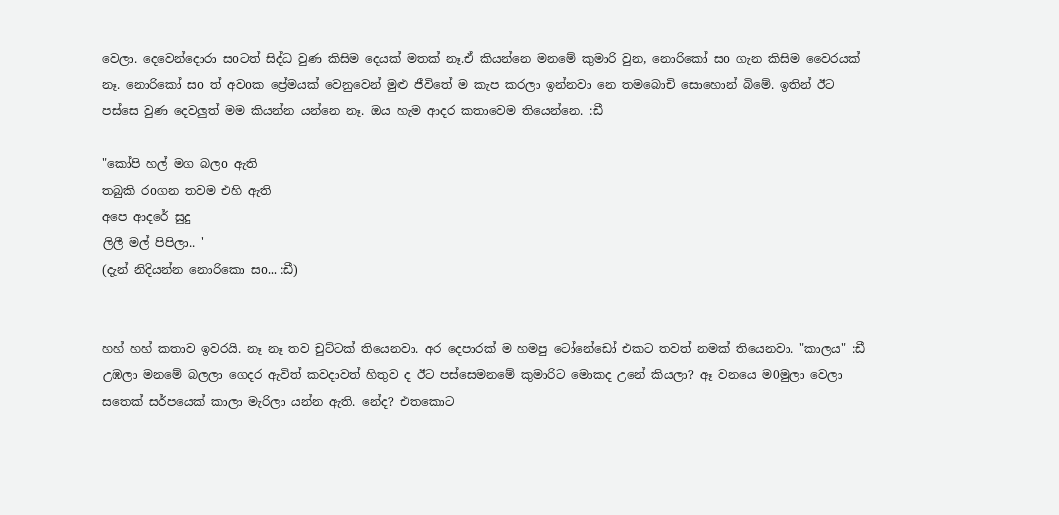වෙලා. දෙවෙන්දොරා සoටත් සිද්ධ වුණ කිසිම දෙයක් මතක් නෑ.ඒ කියන්නෙ මනමේ කුමාරි වුන, නොරිකෝ සo ගැන කිසිම වෛරයක් නෑ. නොරිකෝ සo ත් අවoක ප්‍රේමයක් වෙනුවෙන් මුළු ජීවිතේ ම කැප කරලා ඉන්නවා නෙ තමබොචි සොහොන් බිමේ. ඉතින් ඊට පස්සෙ වුණ දෙවලුත් මම කියන්න යන්නෙ නෑ. ඔය හැම ආදර කතාවෙම තියෙන්නෙ. :ඩී

"කෝපි හල් මග බලo ඇති
තබුකි රoගන තවම එහි ඇති
අපෙ ආදරේ සුදු
ලිලී මල් පිපිලා.. '
(දැන් නිදියන්න නොරිකො සo... :ඩී)


හහ් හහ් කතාව ඉවරයි. නෑ නෑ තව චුට්ටක් තියෙනවා. අර දෙපාරක් ම හමපු ටෝනේඩෝ එකට තවත් නමක් තියෙනවා. "කාලය" :ඩී උඹලා මනමේ බලලා ගෙදර ඇවිත් කවදාවත් හිතුව ද ඊට පස්සෙමනමේ කුමාරිට මොකද උනේ කියලා? ඈ වනයෙ ම0මුලා වෙලා සතෙක් සර්පයෙක් කාලා මැරිලා යන්න ඇති. නේද? එතකොට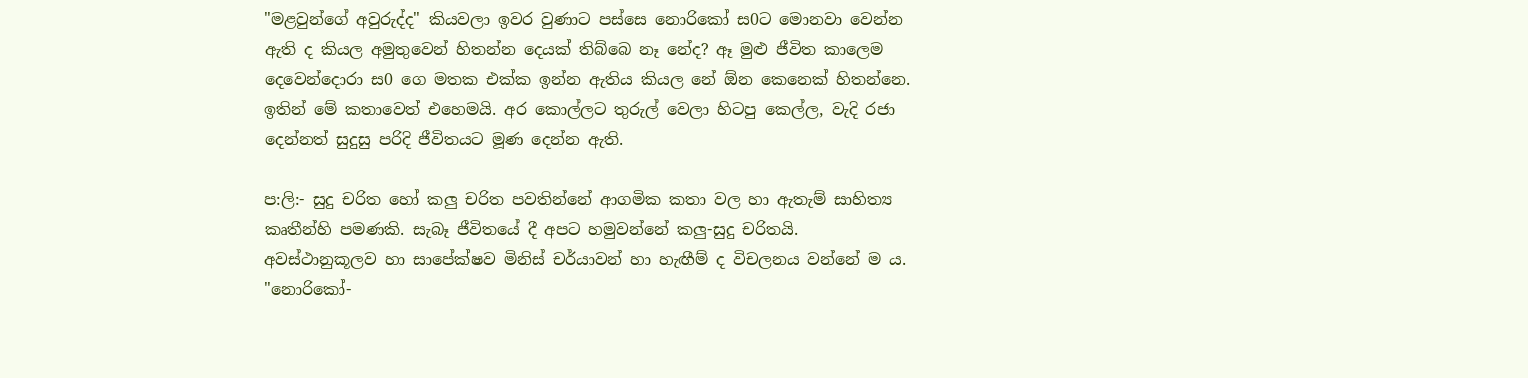"මළවුන්ගේ අවුරුද්ද" කියවලා ඉවර වුණාට පස්සෙ නොරිකෝ ස0ට මොනවා වෙන්න ඇති ද කියල අමුතුවෙන් හිතන්න දෙයක් තිබ්බෙ නෑ නේද? ඈ මුළු ජීවිත කාලෙම දෙවෙන්දොරා ස0 ගෙ මතක එක්ක ඉන්න ඇතිය කියල නේ ඕන කෙනෙක් හිතන්නෙ. ඉතින් මේ කතාවෙත් එහෙමයි. අර කොල්ලට තුරුල් වෙලා හිටපු කෙල්ල, වැදි රජා දෙන්නත් සුදුසු පරිදි ජීවිතයට මූණ දෙන්න ඇති.

ප:ලි:- සුදු චරිත හෝ කලු චරිත පවතින්නේ ආගමික කතා වල හා ඇතැම් සාහිත්‍ය කෘතීන්හි පමණකි. සැබෑ ජීවිතයේ දී අපට හමුවන්නේ කලු-සුදු චරිතයි. අවස්ථානුකූලව හා සාපේක්ෂව මිනිස් චර්යාවන් හා හැඟීම් ද විචලනය වන්නේ ම ය. "නොරිකෝ-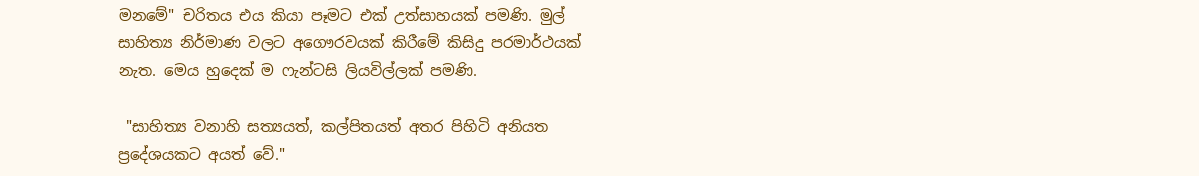මනමේ" චරිතය එය කියා පෑමට එක් උත්සාහයක් පමණි. මුල් සාහිත්‍ය නිර්මාණ වලට අගෞරවයක් කිරීමේ කිසිදු පරමාර්ථයක් නැත. මෙය හුදෙක් ම ෆැන්ටසි ලියවිල්ලක් පමණි.

 "සාහිත්‍ය වනාහි සත්‍යයත්, කල්පිතයත් අතර පිහිටි අනියත ප්‍රදේශයකට අයත් වේ."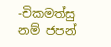-චිකමත්සු නම් ජපන්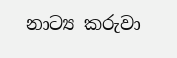නාට්‍ය කරුවා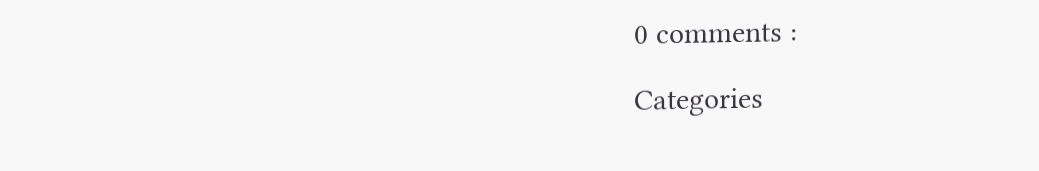0 comments :

Categories